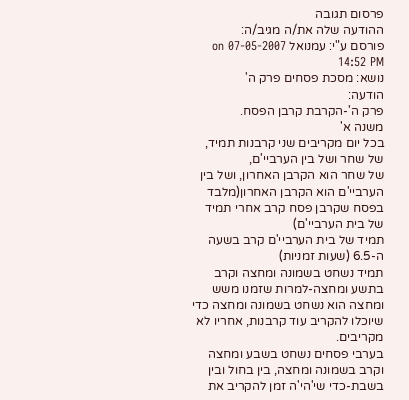פרסום תגובה
ההודעה שלה את/ה מגיב/ה:
פורסם ע"י: עמנואל on 07-05-2007 14:52 PM
נושא: מסכת פסחים פרק ה'
הודעה:
פרק ה'-הקרבת קרבן הפסח.
משנה א'
בכל יום מקריבים שני קרבנות תמיד, של שחר ושל בין הערביי'ם,
של שחר הוא הקרבן האחרון, ושל בין הערביי'ם הוא הקרבן האחרון(מלבד בפסח שקרבן פסח קרב אחרי תמיד של בית הערביי'ם)
תמיד של בית הערביי'ם קרב בשעה ה-6.5 (שעות זמניות)
תמיד נשחט בשמונה ומחצה וקרב בתשע ומחצה-למרות שזמנו משש ומחצה הוא נשחט בשמונה ומחצה כדי שיוכלו להקריב עוד קרבנות, אחריו לא מקריבים.
בערבי פסחים נשחט בשבע ומחצה וקרב בשמונה ומחצה, בין בחול ובין בשבת-כדי שי'הי'ה זמן להקריב את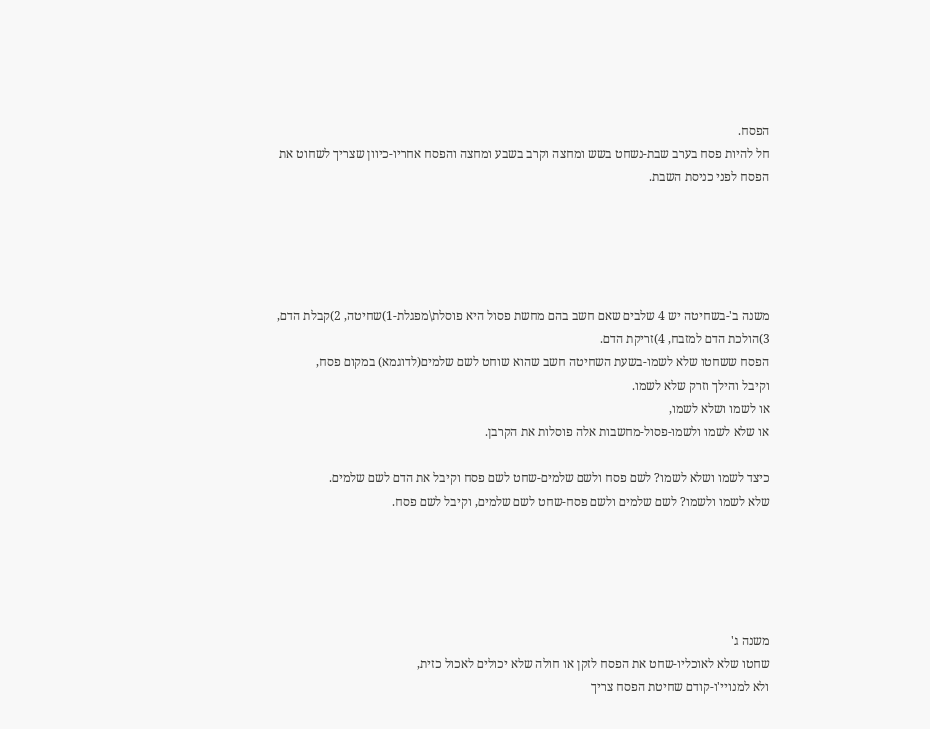הפסח.
חל להיות פסח בערב שבת-נשחט בשש ומחצה וקרב בשבע ומחצה והפסח אחריו-כיוון שצריך לשחוט את הפסח לפני כניסת השבת.





משנה ב'-בשחיטה יש 4 שלבים שאם חשב בהם מחשת פסול היא פוסלת\מפגלת-1)שחיטה, 2)קבלת הדם, 3)הולכת הדם למזבח, 4)זריקת הדם.
הפסח ששחטו שלא לשמו-בשעת השחיטה חשב שהוא שוחט לשם שלמים(לדוגמא) במקום פסח,
וקיבל והילך וזרק שלא לשמו.
או לשמו ושלא לשמו,
או שלא לשמו ולשמו-פסול-מחשבות אלה פוסלות את הקרבן.

כיצד לשמו ושלא לשמו? לשם פסח ולשם שלמים-שחט לשם פסח וקיבל את הדם לשם שלמים.
שלא לשמו ולשמו? לשם שלמים ולשם פסח-שחט לשם שלמים, וקיבל לשם פסח.





משנה ג'
שחטו שלא לאוכליו-שחט את הפסח לזקן או חולה שלא יכולים לאכול כזית,
ולא למנויי'ו-קודם שחיטת הפסח צריך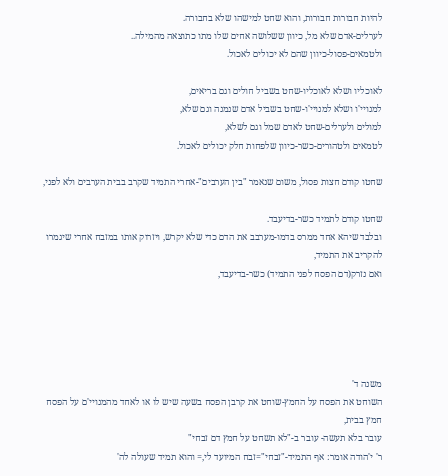להיות חבורות חבורות, והוא שחט למישהו שלא בחבורה.
לערלים-אדם שלא מל, כיוון ששלושה אחים שלו מתו כתוצאה מהמילה..
ולטמאים-פסול-כיוון שהם לא יכולים לאכול.

לאוכליו ושלא לאוכליו-שחט בשביל חולים וגם בריאים,
למנויי'ו ושלא למנויי'ו-שחט בשביל אדם שנמנה וגם שלא,
למולים ולערלים-שחט לאדם שמל וגם לשלא,
לטמאים ולטהורים-כשר-כיוון שלפחות חלק יכולים לאכול.

שחטו קודם חצות פסול, משום שנאמר "בין הערבים"-אחרי התמיד שקרב בבית הערבים ולא לפני,

שחטו קודם לתמיד כשר-בדיעבד.
ובלבד שיהא אחד ממרס בדמו-מערבב את הדם כדי שלא יקרש, ויזרוק אותו במזבח אחרי שיגמרו להקריב את התמיד,
ואם נזרק(דם הפסח לפני התמיד) כשר-בדיעבד,





משנה ד'
השוחט את הפסח על החמץ-שוחט את קרבן הפסח בשעה שיש לו או לאחד מהמנויי'ם על הפסח חמץ בבית,
עובר בלא תעשה- עובר ב-"לא תשחט על חמץ דם זבחי"
ר' י'הודה אומר: אף התמיד-"זבחי"=זבח המיועד לי,= והוא תמיד שעולה לה'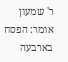ר' שמעון אומר: הפסח בארבעה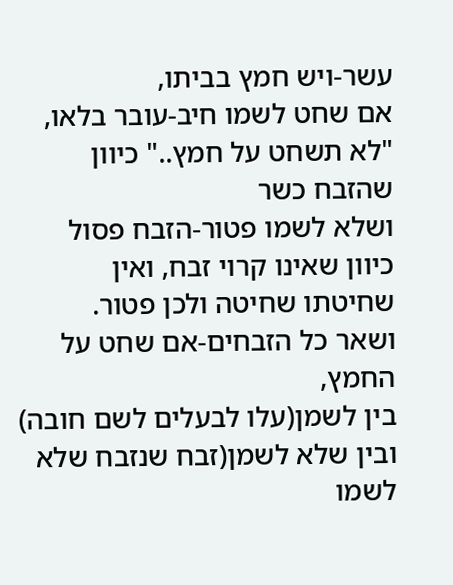עשר-ויש חמץ בביתו,
אם שחט לשמו חיב-עובר בלאו, "לא תשחט על חמץ.." כיוון שהזבח כשר
ושלא לשמו פטור-הזבח פסול כיוון שאינו קרוי זבח, ואין שחיטתו שחיטה ולכן פטור.
ושאר כל הזבחים-אם שחט על החמץ,
בין לשמן(עלו לבעלים לשם חובה) ובין שלא לשמן(זבח שנזבח שלא לשמו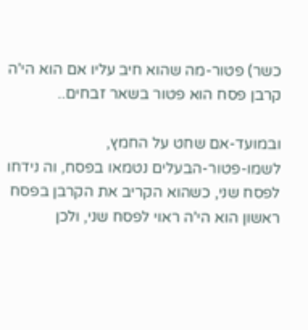כשר) פטור-מה שהוא חיב עליו אם הוא הי'ה קרבן פסח הוא פטור בשאר זבחים..

ובמועד-אם שחט על החמץ,
לשמו-פטור-הבעלים נטמאו בפסח, וה נידחו לפסח שני, כשהוא הקריב את הקרבן בפסח ראשון הוא הי'ה ראוי לפסח שני, ולכן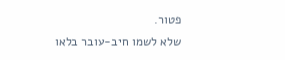פטור.
שלא לשמו חיב-עובר בלאו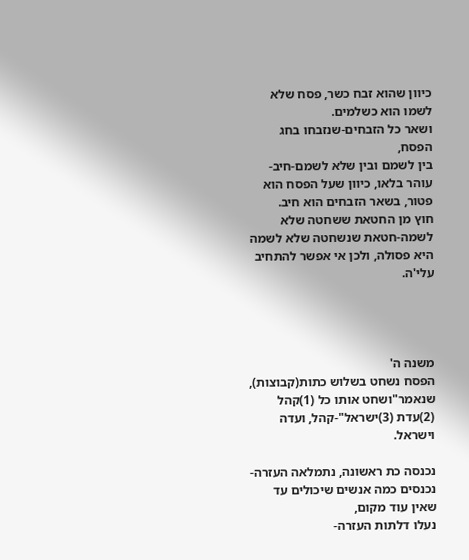כיוון שהוא זבח כשר, פסח שלא לשמו הוא כשלמים.
ושאר כל הזבחים-שנזבחו בחג הפסח,
בין לשמם ובין שלא לשמם-חיב-עוהר בלאו, כיוון שעל הפסח הוא פטור, בשאר הזבחים הוא חיב.
חוץ מן החטאת ששחטה שלא לשמה-חטאת שנשחטה שלא לשמה היא פסולה, ולכן אי אפשר להתחיב עלי'ה.




משנה ה'
הפסח נשחט בשלוש כתות(קבוצות), שנאמר"ושחט אותו כל (1)קהל (2)עדת (3)ישראל"-קהל, ועדה וישראל.

נכנסה כת ראשונה, נתמלאה העזרה-נכנסים כמה אנשים שיכולים עד שאין עוד מקום,
נעלו דלתות העזרה-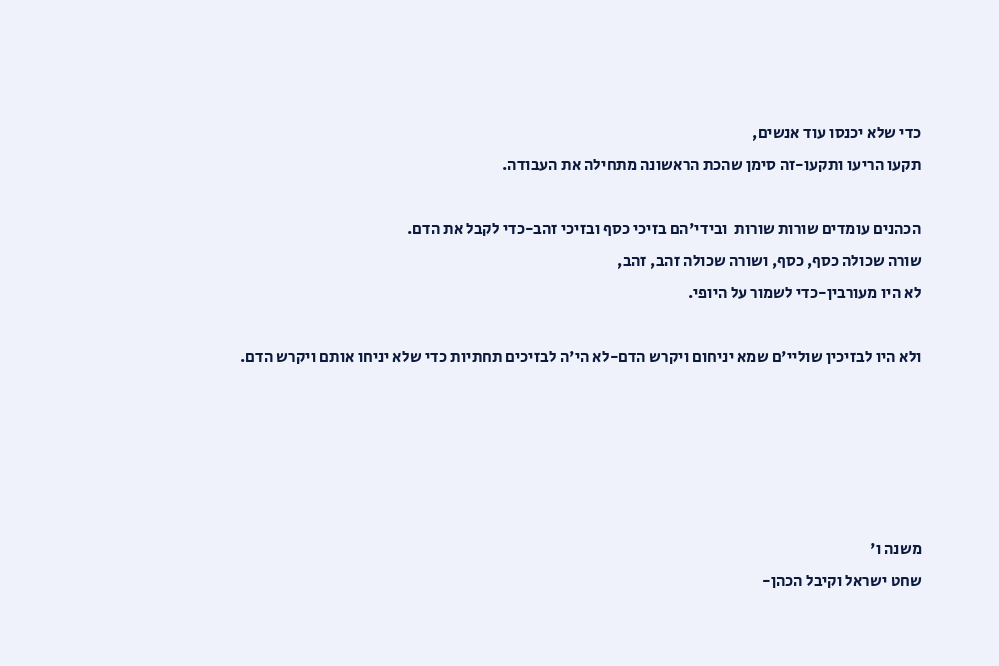כדי שלא יכנסו עוד אנשים,
תקעו הריעו ותקעו-זה סימן שהכת הראשונה מתחילה את העבודה.

הכהנים עומדים שורות שורות  ובידי'הם בזיכי כסף ובזיכי זהב-כדי לקבל את הדם.
שורה שכולה כסף, כסף, ושורה שכולה זהב, זהב,
לא היו מעורבין-כדי לשמור על היופי.

ולא היו לבזיכין שוליי'ם שמא יניחום ויקרש הדם-לא הי'ה לבזיכים תחתיות כדי שלא יניחו אותם ויקרש הדם.





משנה ו'
שחט ישראל וקיבל הכהן-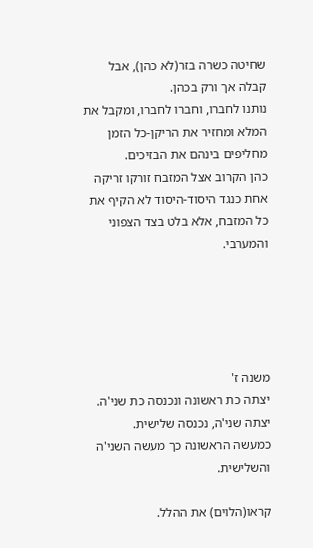שחיטה כשרה בזר(לא כהן), אבל קבלה אך ורק בכהן.
נותנו לחברו, וחברו לחברו, ומקבל את המלא ומחזיר את הריקן-כל הזמן מחליפים בינהם את הבזיכים.
כהן הקרוב אצל המזבח זורקו זריקה אחת כנגד היסוד-היסוד לא הקיף את כל המזבח, אלא בלט בצד הצפוני והמערבי.





משנה ז'
יצתה כת ראשונה ונכנסה כת שני'ה.
יצתה שני'ה, נכנסה שלישית.
כמעשה הראשונה כך מעשה השני'ה והשלישית.

קראו(הלוים) את ההלל.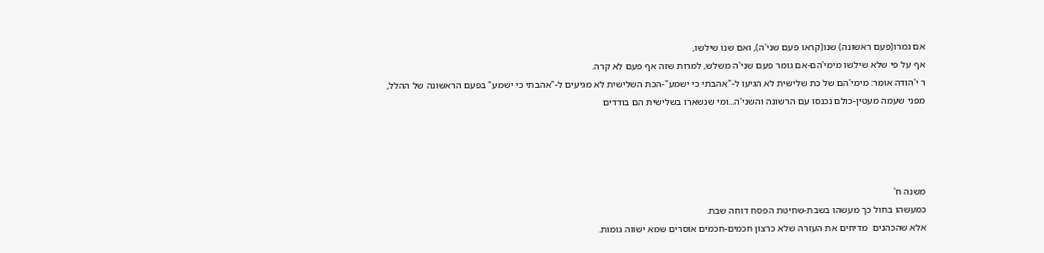אם גמרו(פעם ראשונה) שנו(קראו פעם שני'ה), ואם שנו שילשו,
אף על פי שלא שילשו מימי'הם-אם גומר פעם שני'ה משלש, למרות שזה אף פעם לא קרה.
ר י'הודה אומר: מימי'הם של כת שלישית לא הגיעו ל-"אהבתי כי ישמע"-הכת השלישית לא מגיעים ל-"אהבתי כי ישמע" בפעם הראשונה של ההלל,
מפני שעמה מעטין-כולם נכנסו עם הרשונה והשני'ה...ומי שנשארו בשלישית הם בודדים




משנה ח'
כמעשהו בחול כך מעשהו בשבת-שחיטת הפסח דוחה שבת.
אלא שהכהנים  מדיחים את העזרה שלא כרצון חכמים-חכמים אוסרים שמא ישווה גומות.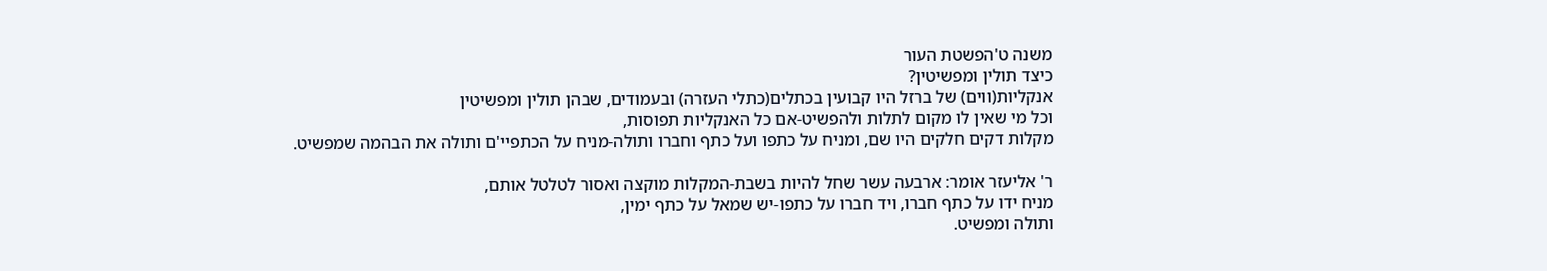משנה ט'הפשטת העור
כיצד תולין ומפשיטין?
אנקליות(ווים) של ברזל היו קבועין בכתלים(כתלי העזרה) ובעמודים, שבהן תולין ומפשיטין
וכל מי שאין לו מקום לתלות ולהפשיט-אם כל האנקליות תפוסות,
מקלות דקים חלקים היו שם, ומניח על כתפו ועל כתף וחברו ותולה-מניח על הכתפיי'ם ותולה את הבהמה שמפשיט.

ר' אליעזר אומר: ארבעה עשר שחל להיות בשבת-המקלות מוקצה ואסור לטלטל אותם,
מניח ידו על כתף חברו, ויד חברו על כתפו-יש שמאל על כתף ימין,
ותולה ומפשיט.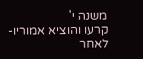משנה י'
קרעו והוציא אמוריו- לאחר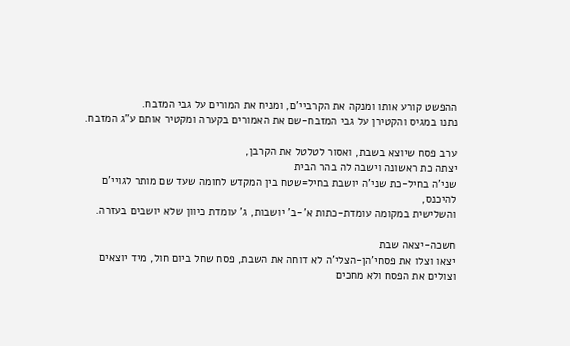ההפשט קורע אותו ומנקה את הקרביי'ם, ומניח את המורים על גבי המזבח.
נתנו במגיס והקטירן על גבי המזבח-שם את האמורים בקערה ומקטיר אותם ע"ג המזבח.

ערב פסח שיוצא בשבת, ואסור לטלטל את הקרבן,
יצתה כת ראשונה וישבה לה בהר הבית
שני'ה בחיל-כת שני'ה יושבת בחיל=שטח בין המקדש לחומה שעד שם מותר לגויי'ם להיכנס,
והשלישית במקומה עומדת-כתות א'-ב' יושבות, ג' עומדת כיוון שלא יושבים בעזרה.

חשכה-יצאה שבת
יצאו וצלו את פסחי'הן-הצלי'ה לא דוחה את השבת, פסח שחל ביום חול, מיד יוצאים וצולים את הפסח ולא מחכים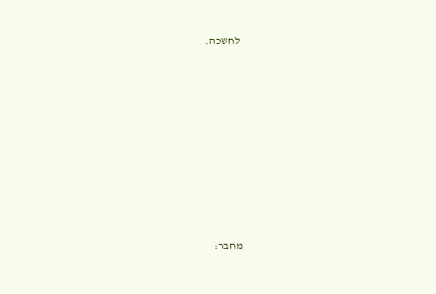לחשכה.










מחבר: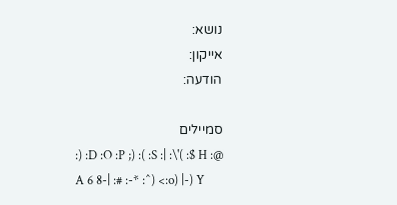נושא:
אייקון:
הודעה:

סמיילים
:) :D :O :P ;) :( :S :| :\'( :$ H :@ A 6 8-| :# :-* :^) <:o) |-) Y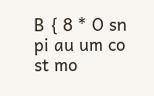B { 8 * O sn pi au um co st mo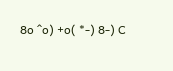8o ^o) +o( *-) 8-) C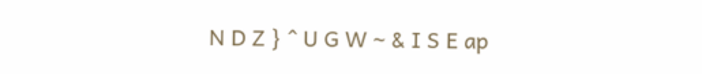N D Z } ^ U G W ~ & I S E ap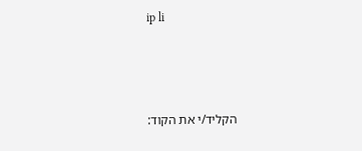ip li



הקליד/י את הקוד: